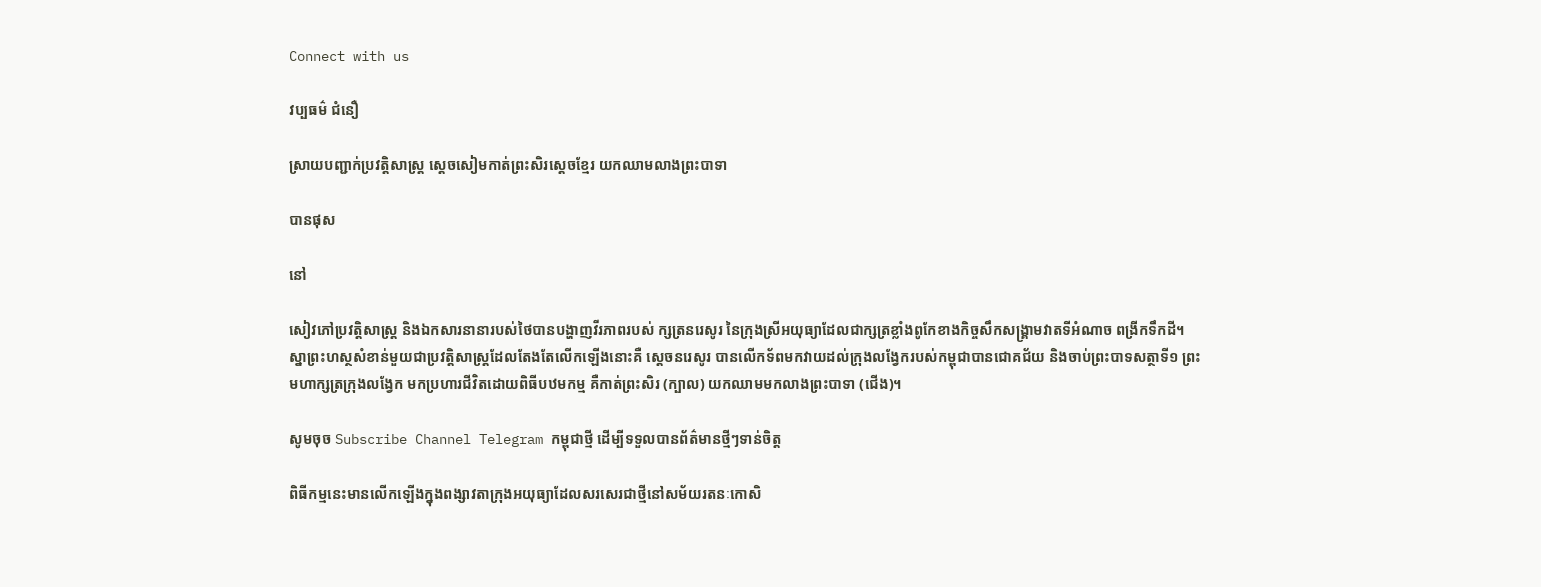Connect with us

វប្បធម៌ ជំនឿ

ស្រាយបញ្ជាក់ប្រវត្តិសាស្ត្រ ស្ដេចសៀមកាត់ព្រះសិរស្ដេចខ្មែរ យកឈាមលាងព្រះបាទា

បានផុស

នៅ

សៀវភៅប្រវត្តិសាស្ត្រ និងឯកសារនានារបស់ថៃបានបង្ហាញវីរភាពរបស់ ក្សត្រនរេសូរ នៃក្រុងស្រីអយុធ្យាដែលជាក្សត្រខ្លាំងពូកែខាងកិច្ចសឹកសង្គ្រាមវាតទីអំណាច ពង្រីកទឹកដី។ ស្នាព្រះហស្ថសំខាន់មួយជាប្រវត្តិសាស្ត្រដែលតែងតែលើកឡើងនោះគឺ ស្ដេចនរេសូរ បានលើកទ័ពមកវាយដល់ក្រុងលង្វែករបស់កម្ពុជាបានជោគជ័យ និងចាប់ព្រះបាទសត្ថាទី១ ព្រះមហាក្សត្រក្រុងលង្វែក មកប្រហារជីវិតដោយពិធីបឋមកម្ម គឺកាត់ព្រះសិរ (ក្បាល) យកឈាមមកលាងព្រះបាទា (ជើង)។

សូមចុច Subscribe Channel Telegram កម្ពុជាថ្មី ដើម្បីទទួលបានព័ត៌មានថ្មីៗទាន់ចិត្ត

ពិធីកម្មនេះមានលើកឡើងក្នុងពង្សាវតាក្រុងអយុធ្យាដែលសរសេរជាថ្មីនៅសម័យរតនៈកោសិ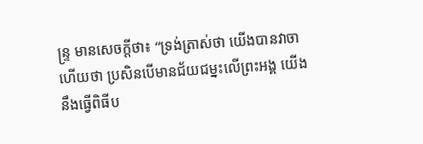ន្ទ្រ មានសេចក្តីថា៖ “ទ្រង់ត្រាស់ថា យើងបានវាចាហើយថា ប្រសិនបើមានជ័យជម្នះលើព្រះអង្គ យើងនឹងធ្វើពិធីប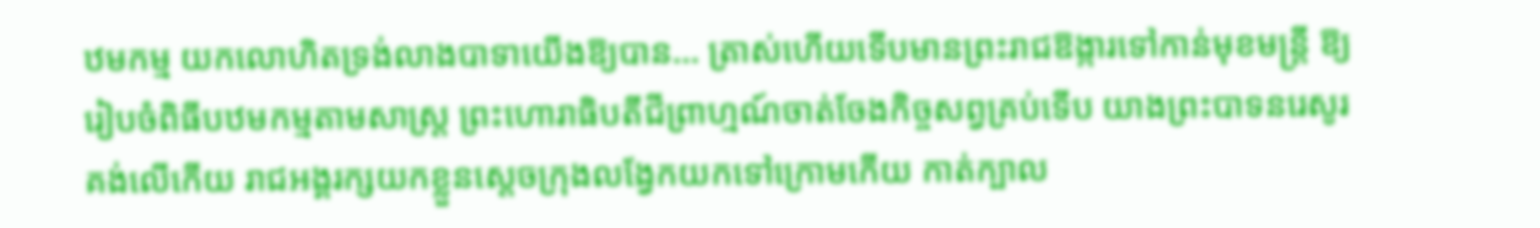ឋមកម្ម យកលោហិតទ្រង់លាងបាទាយើងឱ្យបាន… ត្រាស់ហើយទើបមានព្រះរាជឱង្ការទៅកាន់មុខមន្ត្រី ឱ្យរៀបចំពិធីបឋមកម្មតាមសាស្ត្រ ព្រះហោរាធិបតីជីព្រាហ្មណ៍ចាត់ចែងកិច្ចសព្វគ្រប់ទើប យាងព្រះបាទនរេសូរគង់លើកើយ រាជអង្គរក្សយកខ្លួនស្តេចក្រុងលង្វែកយកទៅក្រោមកើយ កាត់ក្បាល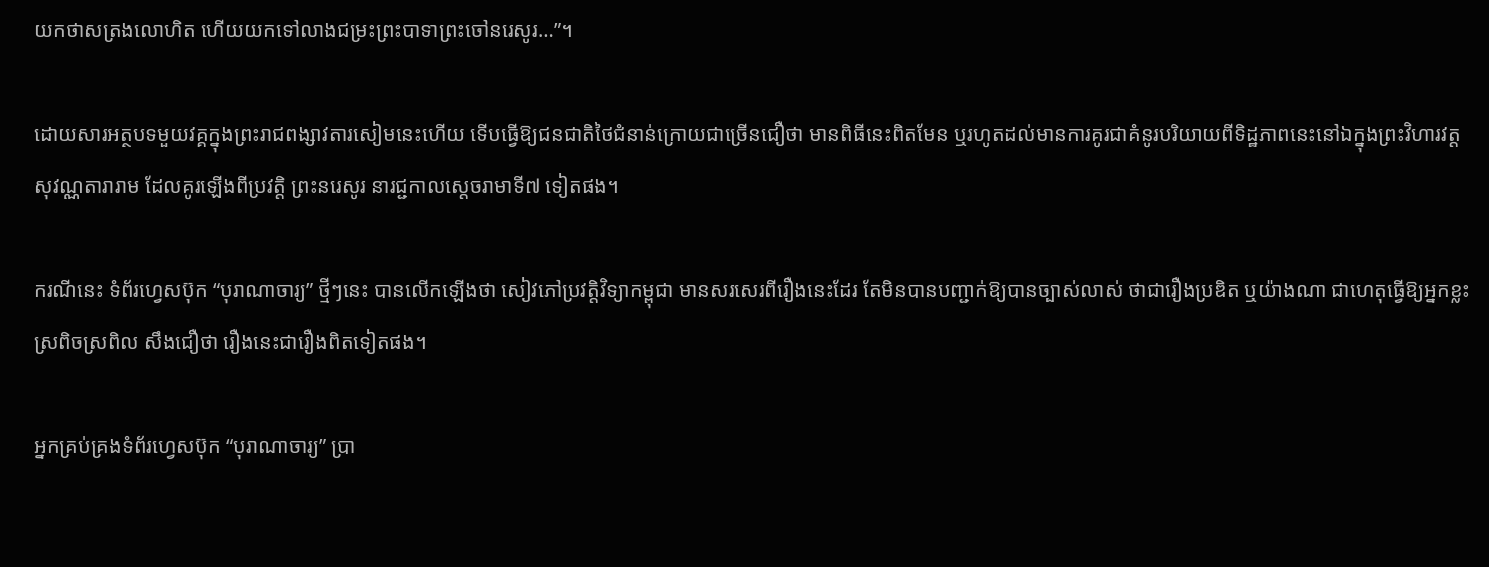យកថាសត្រងលោហិត ហើយយកទៅលាងជម្រះព្រះបាទាព្រះចៅនរេសូរ…”។

ដោយសារអត្ថបទមួយវគ្គក្នុងព្រះរាជពង្សាវតារសៀមនេះហើយ ទើបធ្វើឱ្យជនជាតិថៃជំនាន់ក្រោយជាច្រើនជឿថា មានពិធីនេះពិតមែន ឬរហូតដល់មានការគូរជាគំនូរបរិយាយពីទិដ្ឋភាពនេះនៅឯក្នុងព្រះវិហារវត្ដសុវណ្ណតារារាម ដែលគូរឡើងពីប្រវត្តិ ព្រះនរេសូរ នារជ្ជកាលស្តេចរាមាទី៧ ទៀតផង។

ករណីនេះ ទំព័រហ្វេសប៊ុក “បុរាណាចារ្យ” ថ្មីៗនេះ បានលើកឡើងថា សៀវភៅប្រវត្តិវិទ្យាកម្ពុជា មានសរសេរពីរឿងនេះដែរ តែមិនបានបញ្ជាក់ឱ្យបានច្បាស់លាស់ ថាជារឿងប្រឌិត ឬយ៉ាងណា ជាហេតុធ្វើឱ្យអ្នកខ្លះស្រពិចស្រពិល សឹងជឿថា រឿងនេះជារឿងពិតទៀតផង។

អ្នកគ្រប់គ្រងទំព័រហ្វេសប៊ុក “បុរាណាចារ្យ” ប្រា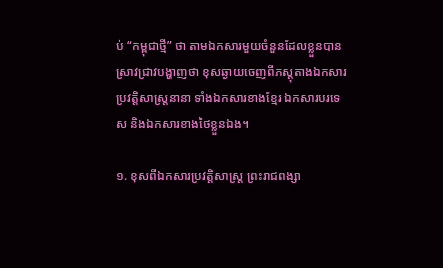ប់ “កម្ពុជាថ្មី” ថា តាមឯកសារមួយចំនួនដែលខ្លួនបានស្រាវជ្រាវបង្ហាញថា ខុសឆ្ងាយចេញពីភស្តុតាងឯកសារប្រវត្តិសាស្ត្រនានា ទាំងឯកសារខាងខ្មែរ ឯកសារបរទេស និងឯកសារខាងថៃខ្លួនឯង។

១. ខុសពីឯកសារប្រវត្តិសាស្ត្រ ព្រះរាជពង្សា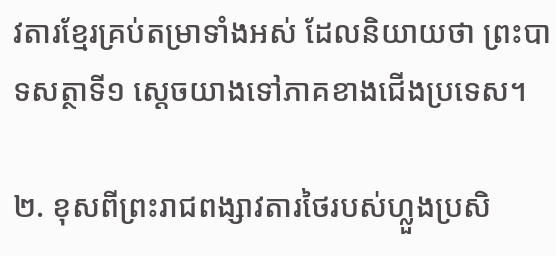វតារខ្មែរគ្រប់តម្រាទាំងអស់ ដែលនិយាយថា ព្រះបាទសត្ថាទី១ ស្តេចយាងទៅភាគខាងជើងប្រទេស។

២. ខុសពីព្រះរាជពង្សាវតារថៃរបស់ហ្លួងប្រសិ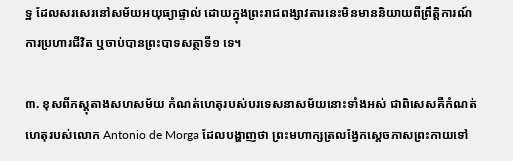ទ្ឋ ដែលសរសេរនៅសម័យអយុធ្យាផ្ទាល់ ដោយក្នុងព្រះរាជពង្សាវតារនេះមិនមាននិយាយពីព្រឹត្តិការណ៍ការប្រហារជីវិត ឬចាប់បានព្រះបាទសត្ថាទី១ ទេ។

៣. ខុសពីភស្តុតាងសហសម័យ កំណត់ហេតុរបស់បរទេសនាសម័យនោះទាំងអស់ ជាពិសេសគឺកំណត់ហេតុរបស់លោក Antonio de Morga ដែលបង្ហាញថា ព្រះមហាក្សត្រលង្វែកស្តេចភាសព្រះកាយទៅ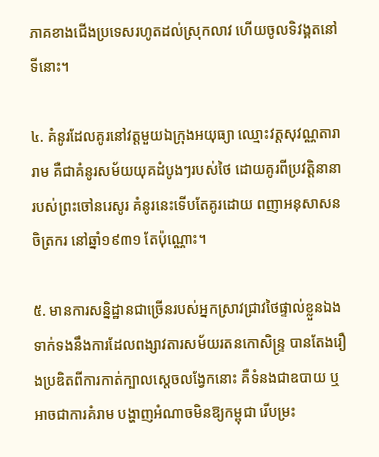ភាគខាងជើងប្រទេសរហូតដល់ស្រុកលាវ ហើយចូលទិវង្គតនៅទីនោះ។

៤. គំនូរដែលគូរនៅវត្តមួយឯក្រុងអយុធ្យា ឈ្មោះវត្តសុវណ្ណតារារាម គឺជាគំនូរសម័យយុគដំបូងៗរបស់ថៃ ដោយគូរពីប្រវត្តិនានារបស់ព្រះចៅនរេសូរ គំនូរនេះទើបតែគូរដោយ ពញាអនុសាសនចិត្រករ នៅឆ្នាំ១៩៣១ តែប៉ុណ្ណោះ។

៥. មានការសន្និដ្ឋានជាច្រើនរបស់អ្នកស្រាវជ្រាវថៃផ្ទាល់ខ្លួនឯង ទាក់ទងនឹងការដែលពង្សាវតារសម័យរតនកោសិន្ទ្រ បានតែងរឿងប្រឌិតពីការកាត់ក្បាលស្តេចលង្វែកនោះ គឺទំនងជាឧបាយ ឬអាចជាការគំរាម បង្ហាញអំណាចមិនឱ្យកម្ពុជា រើបម្រះ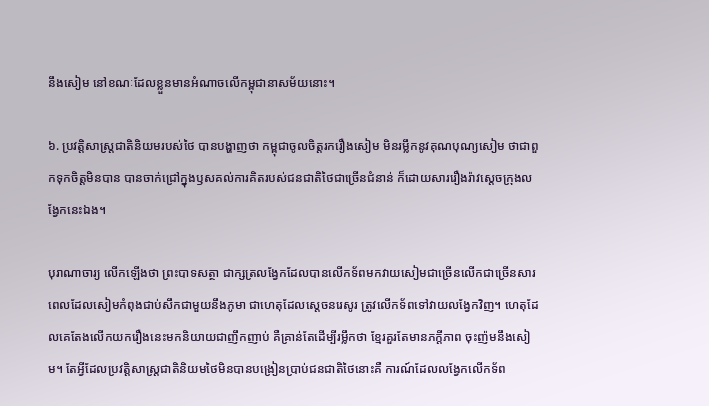នឹងសៀម នៅខណៈដែលខ្លួនមានអំណាចលើកម្ពុជានាសម័យនោះ។

៦. ប្រវត្តិសាស្ត្រជាតិនិយមរបស់ថៃ បានបង្ហាញថា កម្ពុជាចូលចិត្តរករឿងសៀម មិនរម្លឹកនូវគុណបុណ្យសៀម ថាជាពួកទុកចិត្តមិនបាន បានចាក់ជ្រៅក្នុងឫសគល់ការគិតរបស់ជនជាតិថៃជាច្រើនជំនាន់ ក៏ដោយសាររឿងរ៉ាវស្តេចក្រុងលង្វែកនេះឯង។

បុរាណាចារ្យ លើកឡើងថា ព្រះបាទសត្ថា ជាក្សត្រលង្វែកដែលបានលើកទ័ពមកវាយសៀមជាច្រើនលើកជាច្រើនសារ ពេលដែលសៀមកំពុងជាប់សឹកជាមួយនឹងភូមា ជាហេតុដែលស្តេចនរេសូរ ត្រូវលើកទ័ពទៅវាយលង្វែកវិញ។ ហេតុដែលគេតែងលើកយករឿងនេះមកនិយាយជាញឹកញាប់ គឺគ្រាន់តែដើម្បីរម្លឹកថា ខ្មែរគួរតែមានភក្តីភាព ចុះញ៉មនឹងសៀម។ តែអ្វីដែលប្រវត្តិសាស្ត្រជាតិនិយមថៃមិនបានបង្រៀនប្រាប់ជនជាតិថៃនោះគឺ ការណ៍ដែលលង្វែកលើកទ័ព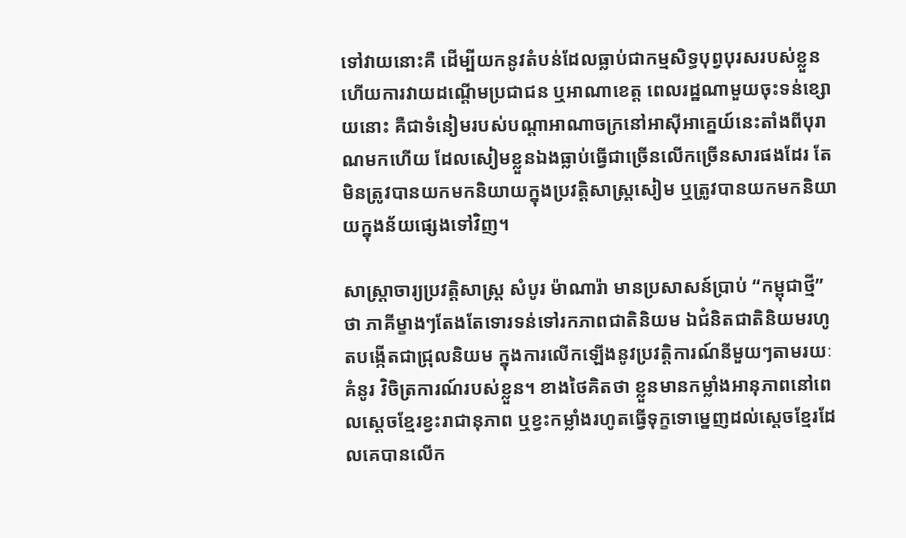ទៅវាយនោះគឺ ដើម្បីយកនូវតំបន់ដែលធ្លាប់ជាកម្មសិទ្ធបុព្វបុរសរបស់ខ្លួន ហើយការវាយដណ្តើមប្រជាជន ឬអាណាខេត្ត ពេលរដ្ឋណាមួយចុះទន់ខ្សោយនោះ គឺជាទំនៀមរបស់បណ្តាអាណាចក្រនៅអាស៊ីអាគ្នេយ៍នេះតាំងពីបុរាណមកហើយ ដែលសៀមខ្លួនឯងធ្លាប់ធ្វើជាច្រើនលើកច្រើនសារផងដែរ តែមិនត្រូវបានយកមកនិយាយក្នុងប្រវត្តិសាស្ត្រសៀម ឬត្រូវបានយកមកនិយាយក្នុងន័យផ្សេងទៅវិញ។

សាស្ត្រាចារ្យប្រវត្តិសាស្ត្រ សំបូរ ម៉ាណារ៉ា មានប្រសាសន៍ប្រាប់ “កម្ពុជាថ្មី” ថា ភាគីម្ខាងៗតែងតែទោរទន់ទៅរកភាពជាតិនិយម ឯជំនិតជាតិនិយមរហូតបង្កើតជាជ្រុលនិយម ក្នុងការលើកឡើងនូវប្រវត្តិការណ៍នីមួយៗតាមរយៈគំនូរ វិចិត្រការណ៍របស់ខ្លួន។ ខាងថៃគិតថា ខ្លួនមានកម្លាំងអានុភាពនៅពេលស្ដេចខ្មែរខ្វះរាជានុភាព ឬខ្វះកម្លាំងរហូតធ្វើទុក្ខទោម្នេញដល់ស្ដេចខ្មែរដែលគេបានលើក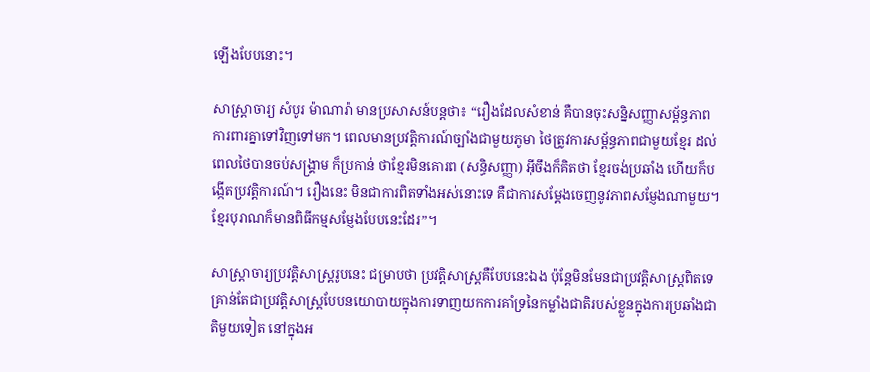ឡើងបែបនោះ។

សាស្ត្រាចារ្យ សំបូរ ម៉ាណារ៉ា មានប្រសាសន៍បន្តថា៖ “រឿងដែលសំខាន់ គឺបានចុះសន្និសញ្ញាសម្ព័ន្ធភាព ការពារគ្នាទៅវិញទៅមក។ ពេលមានប្រវត្តិការណ៍ច្បាំងជាមួយភូមា ថៃត្រូវការសម្ព័ន្ធភាពជាមួយខ្មែរ ដល់ពេលថៃបានចប់សង្គ្រាម ក៏ប្រកាន់ ថាខ្មែរមិនគោរព (សន្ធិសញ្ញា) អ៊ីចឹងក៏គិតថា ខ្មែរចង់ប្រឆាំង ហើយក៏បង្កើតប្រវត្តិការណ៍។ រឿងនេះ មិនជាការពិតទាំងអស់នោះទេ គឺជាការសម្ដែងចេញនូវភាពសម្ញែងណាមួយ។ ខ្មែរបុរាណក៏មានពិធីកម្មសម្ញែងបែបនេះដែរ”។

សាស្ត្រាចារ្យប្រវត្តិសាស្ត្ររូបនេះ ជម្រាបថា ប្រវត្តិសាស្ត្រគឺបែបនេះឯង ប៉ុន្តែមិនមែនជាប្រវត្តិសាស្ត្រពិតទេ គ្រាន់តែជាប្រវត្តិសាស្ត្របែបនយោបាយក្នុងការទាញយកការគាំទ្រនៃកម្លាំងជាតិរបស់ខ្លួនក្នុងការប្រឆាំងជាតិមួយទៀត នៅក្នុងអ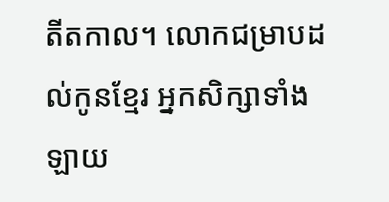តីតកាល។ លោកជម្រាបដល់កូនខ្មែរ អ្នកសិក្សាទាំងឡាយ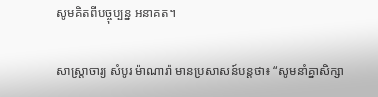សូមគិតពីបច្ចុប្បន្ន អនាគត។

សាស្ត្រាចារ្យ សំបូរ ម៉ាណារ៉ា មានប្រសាសន៍បន្តថា៖ “សូមនាំគ្នាសិក្សា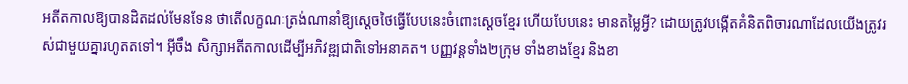អតីតកាលឱ្យបានដិតដល់មែនទែន ថាតើលក្ខណៈត្រង់ណានាំឱ្យស្ដេចថៃធ្វើបែបនេះចំពោះស្ដេចខ្មែរ ហើយបែបនេះ មានតម្លៃអ្វី? ដោយត្រូវបង្កើតគំនិតពិចារណាដែលយើងត្រូវរស់ជាមួយគ្នារហូតតទៅ។ អ៊ីចឹង សិក្សាអតីតកាលដើម្បីអភិវឌ្ឍជាតិទៅអនាគត។ បញ្ញវន្តទាំង២ក្រុម ទាំងខាងខ្មែរ និងខា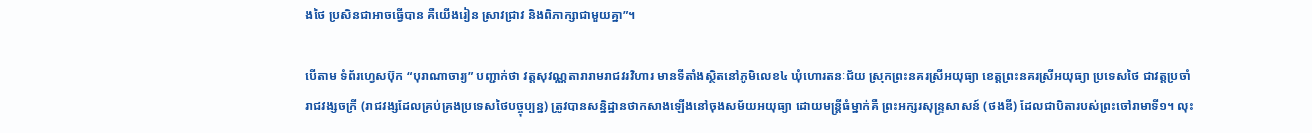ងថៃ ប្រសិនជាអាចធ្វើបាន គឺយើងរៀន ស្រាវជ្រាវ និងពិភាក្សាជាមួយគ្នា”។

បើតាម ទំព័រហ្វេសប៊ុក “បុរាណាចារ្យ” បញ្ជាក់ថា វត្តសុវណ្ណតារារាមរាជវរវិហារ មានទីតាំងស្ថិតនៅភូមិលេខ៤ ឃុំហោរតនៈជ័យ ស្រុកព្រះនគរស្រីអយុធ្យា ខេត្តព្រះនគរស្រីអយុធ្យា ប្រទេសថៃ ជាវត្តប្រចាំរាជវង្សចក្រី (រាជវង្សដែលគ្រប់គ្រងប្រទេសថៃបច្ចុប្បន្ន) ត្រូវបានសន្និដ្ឋានថាកសាងឡើងនៅចុងសម័យអយុធ្យា ដោយមន្ត្រីធំម្នាក់គឺ ព្រះអក្សរសុន្ទ្រសាសន៍ (ថងឌី) ដែលជាបិតារបស់ព្រះចៅរាមាទី១។ លុះ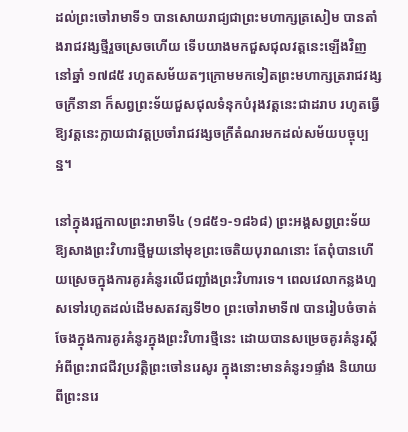ដល់ព្រះចៅរាមាទី១ បានសោយរាជ្យជាព្រះមហាក្សត្រសៀម បានតាំងរាជវង្សថ្មីរួចស្រេចហើយ ទើបយាងមកជួសជុលវត្តនេះឡើងវិញនៅឆ្នាំ ១៧៨៥ រហូតសម័យតៗក្រោមមកទៀតព្រះមហាក្សត្ររាជវង្សចក្រីនានា ក៏សព្វព្រះទ័យជួសជុលទំនុកបំរុងវត្តនេះជាដរាប រហូតធ្វើឱ្យវត្តនេះក្លាយជាវត្តប្រចាំរាជវង្សចក្រីតំណរមកដល់សម័យបច្ចុប្បន្ន។

នៅក្នុងរជ្ជកាលព្រះរាមាទី៤ (១៨៥១-១៨៦៨) ព្រះអង្គសព្វព្រះទ័យឱ្យសាងព្រះវិហារថ្មីមួយនៅមុខព្រះចេតិយបុរាណនោះ តែពុំបានហើយស្រេចក្នុងការគូរគំនូរលើជញ្ជាំងព្រះវិហារទេ។ ពេលវេលាកន្លងហួសទៅរហូតដល់ដើមសតវត្សទី២០ ព្រះចៅរាមាទី៧ បានរៀបចំចាត់ចែងក្នុងការគូរគំនូរក្នុងព្រះវិហារថ្មីនេះ ដោយបានសម្រេចគូរគំនូរស្តីអំពីព្រះរាជជីវប្រវត្តិព្រះចៅនរេសូរ ក្នុងនោះមានគំនូរ១ផ្ទាំង និយាយពីព្រះនរេ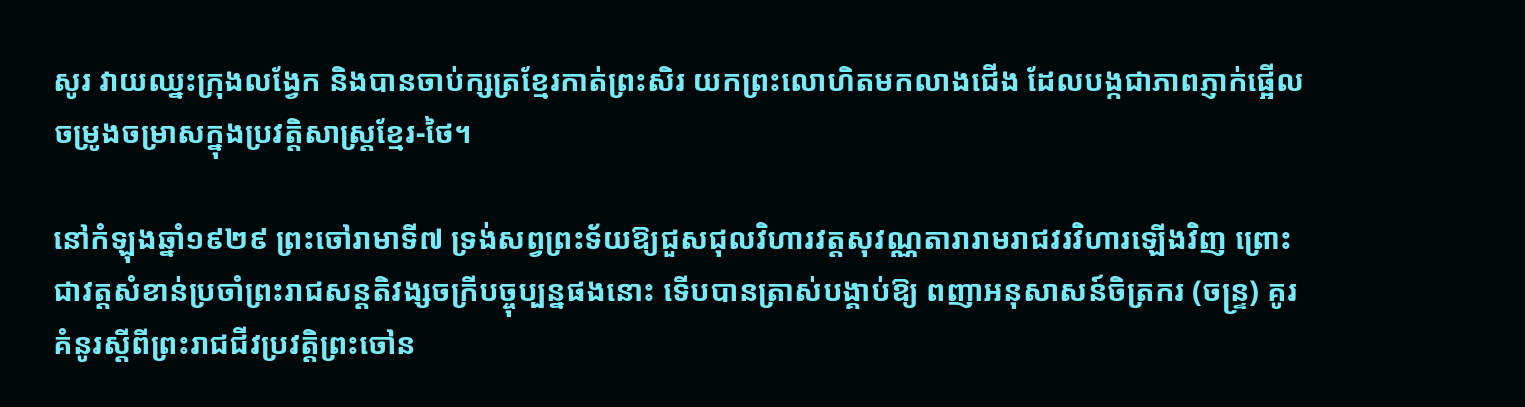សូរ វាយឈ្នះក្រុងលង្វែក និងបានចាប់ក្សត្រខ្មែរកាត់ព្រះសិរ យកព្រះលោហិតមកលាងជើង ដែលបង្កជាភាពភ្ញាក់ផ្អើល ចម្រូងចម្រាសក្នុងប្រវត្តិសាស្ត្រខ្មែរ-ថៃ។

នៅកំឡុងឆ្នាំ១៩២៩ ព្រះចៅរាមាទី៧ ទ្រង់សព្វព្រះទ័យឱ្យជួសជុលវិហារវត្តសុវណ្ណតារារាមរាជវរវិហារឡើងវិញ ព្រោះជាវត្តសំខាន់ប្រចាំព្រះរាជសន្តតិវង្សចក្រីបច្ចុប្បន្នផងនោះ ទើបបានត្រាស់បង្គាប់ឱ្យ ពញាអនុសាសន៍ចិត្រករ (ចន្ទ្រ) គូរគំនូរស្តីពីព្រះរាជជីវប្រវត្តិព្រះចៅន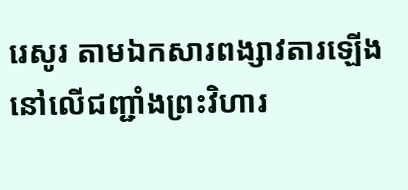រេសូរ តាមឯកសារពង្សាវតារឡើងនៅលើជញ្ជាំងព្រះវិហារ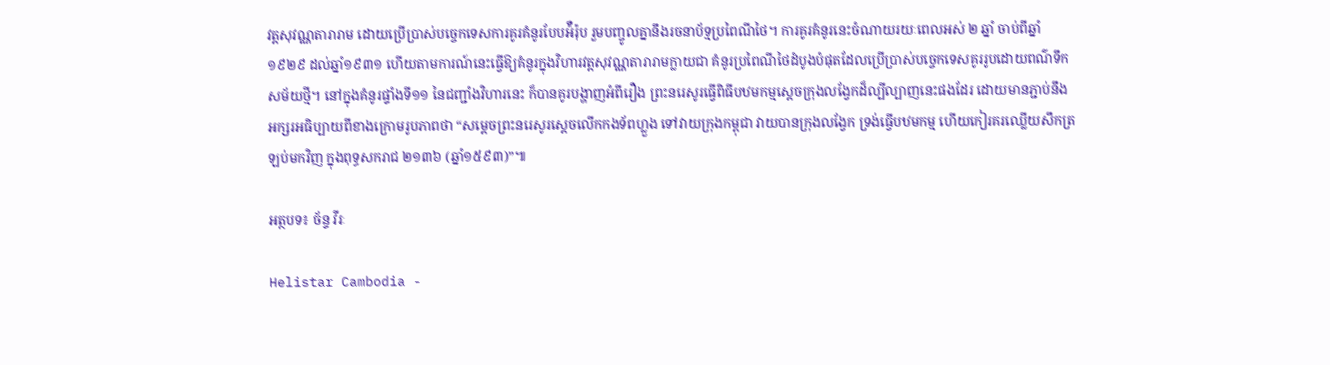វត្តសុវណ្ណតារារាម ដោយប្រើប្រាស់បច្ចេកទេសការគូរគំនូរបែបអ៉ឺរ៉ុប រួមបញ្ចូលគ្នានឹងរចនាប័ទ្មប្រពៃណីថៃ។ ការគូរគំនូរនេះចំណាយរយៈពេលអស់ ២ ឆ្នាំ ចាប់ពីឆ្នាំ១៩២៩ ដល់ឆ្នាំ១៩៣១ ហើយតាមការណ៍នេះធ្វើឱ្យគំនូរក្នុងវិហារវត្តសុវណ្ណតារារាមក្លាយជា គំនូរប្រពៃណីថៃដំបូងបំផុតដែលប្រើប្រាស់បច្ចេកទេសគូររូបដោយពណ៌ទឹកសម័យថ្មី។ នៅក្នុងគំនូរផ្ទាំងទី១១ នៃជញ្ជាំងវិហារនេះ ក៏បានគូរបង្ហាញអំពីរឿង ព្រះនរេសូរធ្វើពិធីបឋមកម្មស្តេចក្រុងលង្វែកដ៏ល្បីល្បាញនេះផងដែរ ដោយមានភ្ជាប់នឹងអក្សរអធិប្បាយពីខាងក្រោមរូបភាពថា “សម្តេចព្រះនរេសូរស្តេចលើកកងទ័ពហ្លួង ទៅវាយក្រុងកម្ពុជា វាយបានក្រុងលង្វែក ទ្រង់ធ្វើបឋមកម្ម ហើយកៀរគរឈ្លើយសឹកត្រឡប់មកវិញ ក្នុងពុទ្ធសករាជ ២១៣៦ (ឆ្នាំ១៥៩៣)”៕

អត្ថបទ៖ ច័ន្ទ វីរៈ

Helistar Cambodia -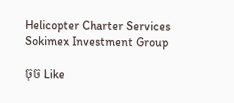Helicopter Charter Services
Sokimex Investment Group

ចុច Like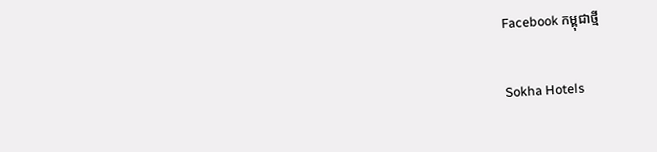Facebook កម្ពុជាថ្មី

Sokha Hotels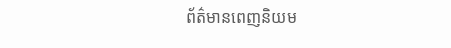ព័ត៌មានពេញនិយម